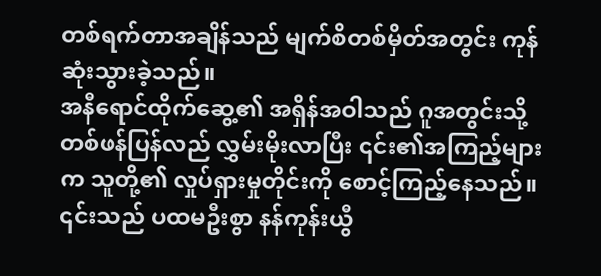တစ်ရက်တာအချိန်သည် မျက်စိတစ်မှိတ်အတွင်း ကုန်ဆုံးသွားခဲ့သည်။
အနီရောင်ထိုက်ဆွေ့၏ အရှိန်အဝါသည် ဂူအတွင်းသို့ တစ်ဖန်ပြန်လည် လွှမ်းမိုးလာပြီး ၎င်း၏အကြည့်များက သူတို့၏ လှုပ်ရှားမှုတိုင်းကို စောင့်ကြည့်နေသည်။
၎င်းသည် ပထမဦးစွာ နန်ကုန်းယွီ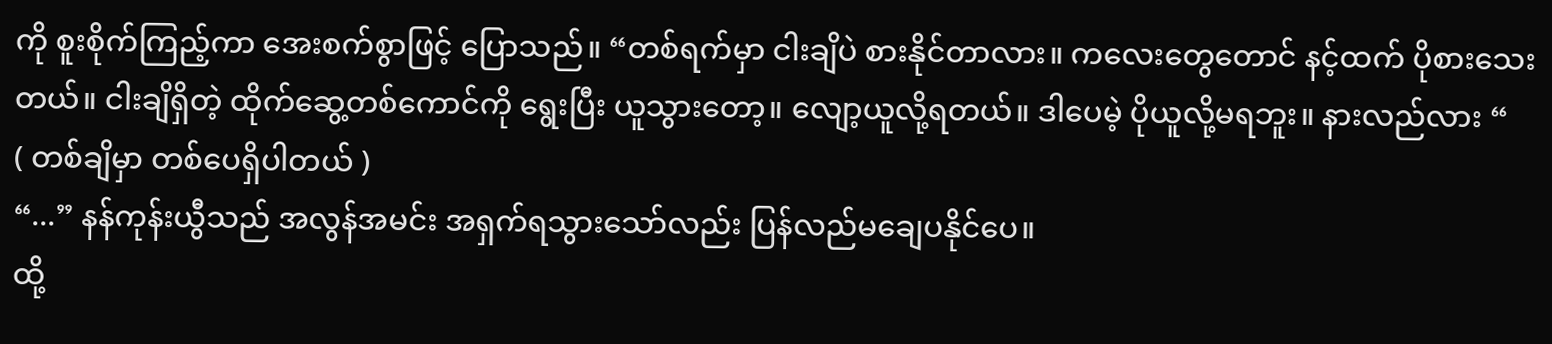ကို စူးစိုက်ကြည့်ကာ အေးစက်စွာဖြင့် ပြောသည်။ “တစ်ရက်မှာ ငါးချိပဲ စားနိုင်တာလား။ ကလေးတွေတောင် နင့်ထက် ပိုစားသေးတယ်။ ငါးချိရှိတဲ့ ထိုက်ဆွေ့တစ်ကောင်ကို ရွေးပြီး ယူသွားတော့။ လျော့ယူလို့ရတယ်။ ဒါပေမဲ့ ပိုယူလို့မရဘူး။ နားလည်လား “
( တစ်ချိမှာ တစ်ပေရှိပါတယ် )
“...” နန်ကုန်းယွီသည် အလွန်အမင်း အရှက်ရသွားသော်လည်း ပြန်လည်မချေပနိုင်ပေ။
ထို့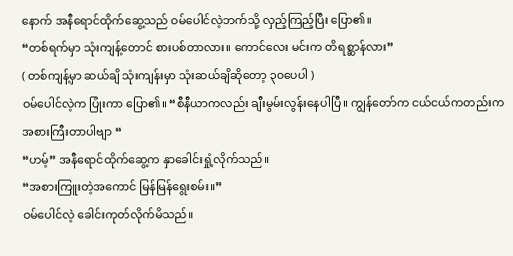နောက် အနီရောင်ထိုက်ဆွေ့သည် ဝမ်ပေါင်လဲ့ဘက်သို့ လှည့်ကြည့်ပြီး ပြော၏။
“တစ်ရက်မှာ သုံးကျန့်တောင် စားပစ်တာလား။ ကောင်လေး မင်းက တိရစ္ဆာန်လား”
( တစ်ကျန့်မှာ ဆယ်ချိ သုံးကျန်းမှာ သုံးဆယ်ချိဆိုတော့ ၃၀ပေပါ )
ဝမ်ပေါင်လဲ့က ပြုံးကာ ပြော၏။ “စီနီယာကလည်း ချီးမွမ်းလွန်းနေပါပြီ။ ကျွန်တော်က ငယ်ငယ်ကတည်းက အစားကြီးတာပါဗျာ “
“ဟမ့်” အနီရောင်ထိုက်ဆွေ့က နှာခေါင်းရှုံ့လိုက်သည်။
“အစားကြူးတဲ့အကောင် မြန်မြန်ရွေးစမ်း။”
ဝမ်ပေါင်လဲ့ ခေါင်းကုတ်လိုက်မိသည်။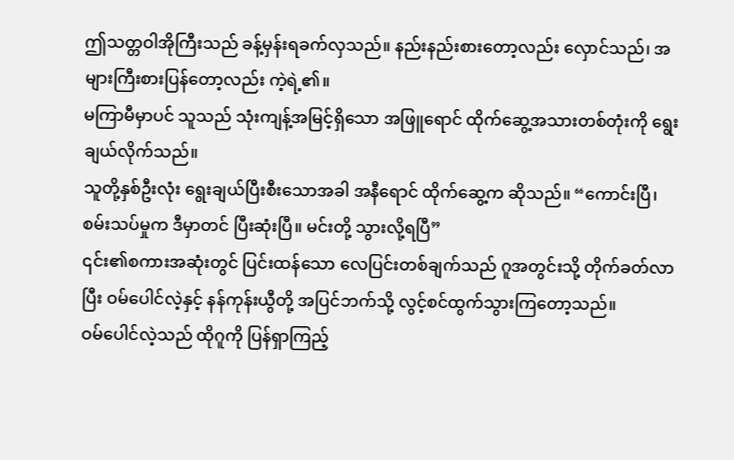ဤသတ္တဝါအိုကြီးသည် ခန့်မှန်းရခက်လှသည်။ နည်းနည်းစားတော့လည်း လှောင်သည်၊ အများကြီးစားပြန်တော့လည်း ကဲ့ရဲ့၏။
မကြာမီမှာပင် သူသည် သုံးကျန့်အမြင့်ရှိသော အဖြူရောင် ထိုက်ဆွေ့အသားတစ်တုံးကို ရွေးချယ်လိုက်သည်။
သူတို့နှစ်ဦးလုံး ရွေးချယ်ပြီးစီးသောအခါ အနီရောင် ထိုက်ဆွေ့က ဆိုသည်။ “ကောင်းပြီ၊ စမ်းသပ်မှုက ဒီမှာတင် ပြီးဆုံးပြီ။ မင်းတို့ သွားလို့ရပြီ”
၎င်း၏စကားအဆုံးတွင် ပြင်းထန်သော လေပြင်းတစ်ချက်သည် ဂူအတွင်းသို့ တိုက်ခတ်လာပြီး ဝမ်ပေါင်လဲ့နှင့် နန်ကုန်းယွီတို့ အပြင်ဘက်သို့ လွင့်စင်ထွက်သွားကြတော့သည်။
ဝမ်ပေါင်လဲ့သည် ထိုဂူကို ပြန်ရှာကြည့်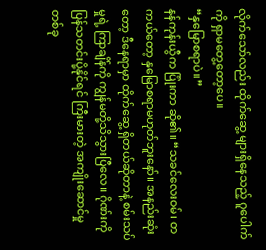လိုက်သော်လည်း ထိုက်ဆွေ့ များရှိနေသည့် ဂူပေါက်ကို ရှာမတွေ့တော့ပေ။
“နှမြောစရာပဲ။”
နန်ကုန်းယွီက ပြုံးကာ ဆို၏။ “သခင်လေးဝမ်၊ တကယ်တော့ နှမြောစရာမဟုတ်ဘူးနော်။ အနည်းဆုံးတော့ ဒီနေရာမှာ ထိုက်ဆွေ့ ရှိတယ်ဆိုတာနဲ့ စမ်းသပ်မှုရဲ့ ကြာချိန်ကို ကျွန်မတို့သိသွားပြီလေ။ ဂိုဏ်းကို ပြန်သတင်းပို့နိုင်ရင် ကြီးမားတဲ့ အကျိုးဆောင်မှုတစ်ခု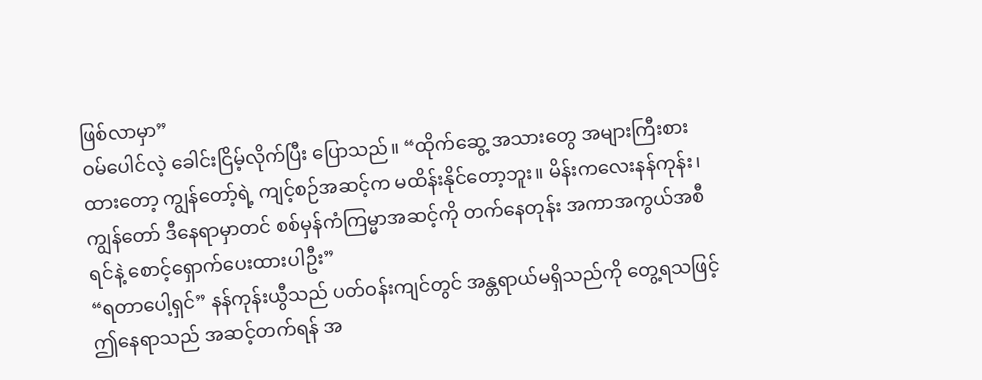ဖြစ်လာမှာ”
ဝမ်ပေါင်လဲ့ ခေါင်းငြိမ့်လိုက်ပြီး ပြောသည်။ “ထိုက်ဆွေ့ အသားတွေ အများကြီးစားထားတော့ ကျွန်တော့်ရဲ့ ကျင့်စဉ်အဆင့်က မထိန်းနိုင်တော့ဘူး။ မိန်းကလေးနန်ကုန်း၊ ကျွန်တော် ဒီနေရာမှာတင် စစ်မှန်ကံကြမ္မာအဆင့်ကို တက်နေတုန်း အကာအကွယ်အစီရင်နဲ့ စောင့်ရှောက်ပေးထားပါဦး”
“ရတာပေါ့ရှင်” နန်ကုန်းယွီသည် ပတ်ဝန်းကျင်တွင် အန္တရာယ်မရှိသည်ကို တွေ့ရသဖြင့် ဤနေရာသည် အဆင့်တက်ရန် အ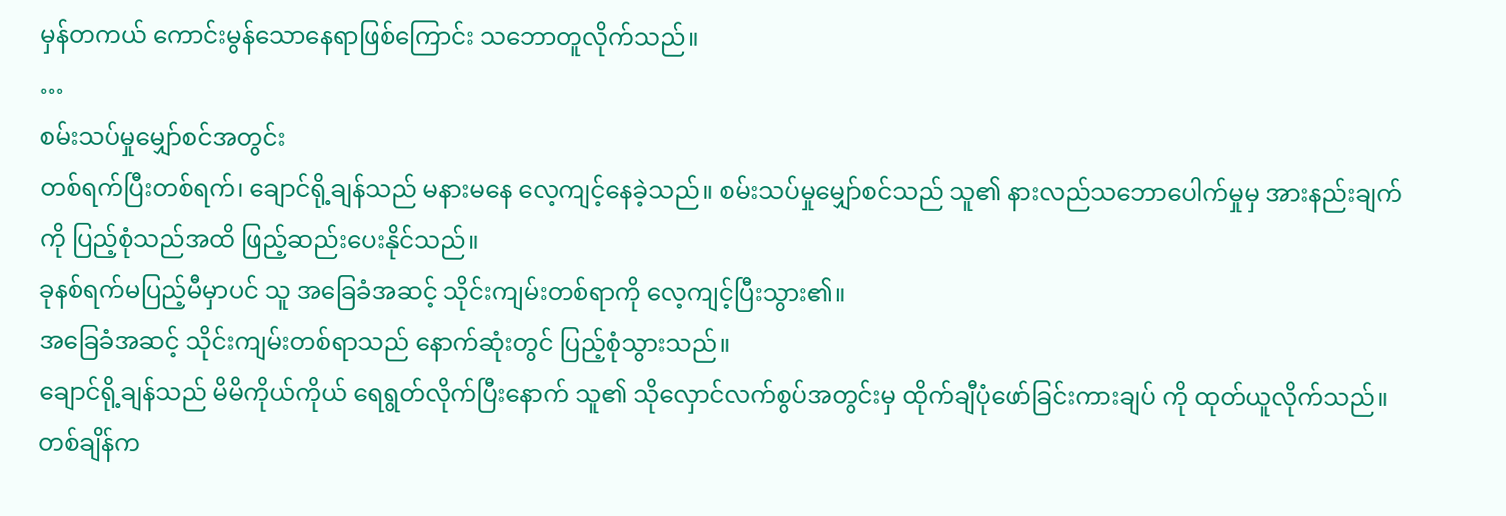မှန်တကယ် ကောင်းမွန်သောနေရာဖြစ်ကြောင်း သဘောတူလိုက်သည်။
…
စမ်းသပ်မှုမျှော်စင်အတွင်း
တစ်ရက်ပြီးတစ်ရက်၊ ချောင်ရို့ချန်သည် မနားမနေ လေ့ကျင့်နေခဲ့သည်။ စမ်းသပ်မှုမျှော်စင်သည် သူ၏ နားလည်သဘောပေါက်မှုမှ အားနည်းချက်ကို ပြည့်စုံသည်အထိ ဖြည့်ဆည်းပေးနိုင်သည်။
ခုနစ်ရက်မပြည့်မီမှာပင် သူ အခြေခံအဆင့် သိုင်းကျမ်းတစ်ရာကို လေ့ကျင့်ပြီးသွား၏။
အခြေခံအဆင့် သိုင်းကျမ်းတစ်ရာသည် နောက်ဆုံးတွင် ပြည့်စုံသွားသည်။
ချောင်ရို့ချန်သည် မိမိကိုယ်ကိုယ် ရေရွတ်လိုက်ပြီးနောက် သူ၏ သိုလှောင်လက်စွပ်အတွင်းမှ ထိုက်ချီပုံဖော်ခြင်းကားချပ် ကို ထုတ်ယူလိုက်သည်။
တစ်ချိန်က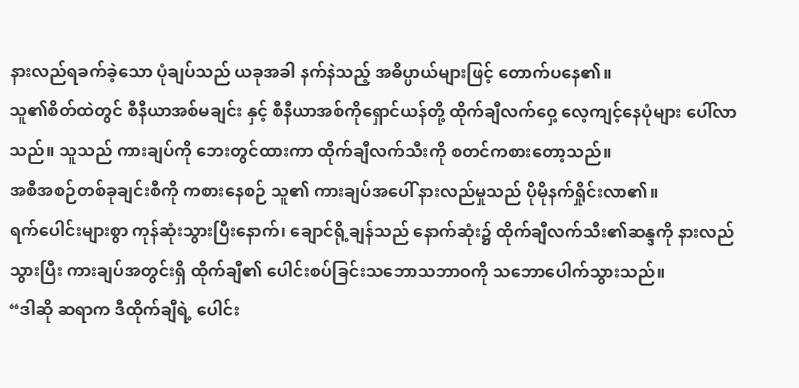နားလည်ရခက်ခဲ့သော ပုံချပ်သည် ယခုအခါ နက်နဲသည့် အဓိပ္ပာယ်များဖြင့် တောက်ပနေ၏။
သူ၏စိတ်ထဲတွင် စီနီယာအစ်မချင်း နှင့် စီနီယာအစ်ကိုရှောင်ယန်တို့ ထိုက်ချီလက်ဝှေ့ လေ့ကျင့်နေပုံများ ပေါ်လာသည်။ သူသည် ကားချပ်ကို ဘေးတွင်ထားကာ ထိုက်ချီလက်သီးကို စတင်ကစားတော့သည်။
အစီအစဉ်တစ်ခုချင်းစီကို ကစားနေစဉ် သူ၏ ကားချပ်အပေါ် နားလည်မှုသည် ပိုမိုနက်ရှိုင်းလာ၏။
ရက်ပေါင်းများစွာ ကုန်ဆုံးသွားပြီးနောက်၊ ချောင်ရို့ချန်သည် နောက်ဆုံး၌ ထိုက်ချီလက်သီး၏ဆန္ဒကို နားလည်သွားပြီး ကားချပ်အတွင်းရှိ ထိုက်ချီ၏ ပေါင်းစပ်ခြင်းသဘောသဘာဝကို သဘောပေါက်သွားသည်။
“ဒါဆို ဆရာက ဒီထိုက်ချီရဲ့ ပေါင်း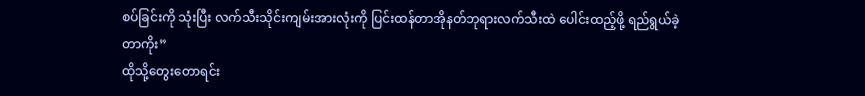စပ်ခြင်းကို သုံးပြီး လက်သီးသိုင်းကျမ်းအားလုံးကို ပြင်းထန်တာအိုနတ်ဘုရားလက်သီးထဲ ပေါင်းထည့်ဖို့ ရည်ရွယ်ခဲ့တာကိုး”
ထိုသို့တွေးတောရင်း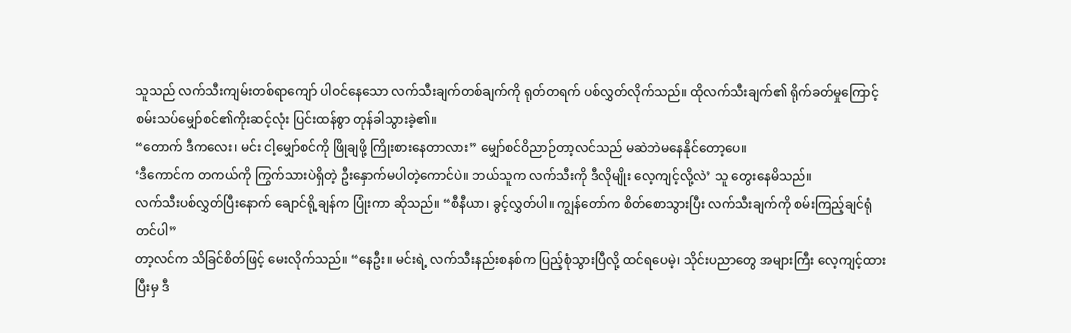သူသည် လက်သီးကျမ်းတစ်ရာကျော် ပါဝင်နေသော လက်သီးချက်တစ်ချက်ကို ရုတ်တရက် ပစ်လွှတ်လိုက်သည်။ ထိုလက်သီးချက်၏ ရိုက်ခတ်မှုကြောင့် စမ်းသပ်မျှော်စင်၏ကိုးဆင့်လုံး ပြင်းထန်စွာ တုန်ခါသွားခဲ့၏။
“တောက် ဒီကလေး၊ မင်း ငါ့မျှော်စင်ကို ဖြိုချဖို့ ကြိုးစားနေတာလား” မျှော်စင်ဝိညာဉ်တာ့လင်သည် မဆဲဘဲမနေနိုင်တော့ပေ။
‘ဒီကောင်က တကယ်ကို ကြွက်သားပဲရှိတဲ့ ဦးနှောက်မပါတဲ့ကောင်ပဲ။ ဘယ်သူက လက်သီးကို ဒီလိုမျိုး လေ့ကျင့်လို့လဲ’ သူ တွေးနေမိသည်။
လက်သီးပစ်လွှတ်ပြီးနောက် ချောင်ရို့ချန်က ပြုံးကာ ဆိုသည်။ “စီနီယာ၊ ခွင့်လွှတ်ပါ။ ကျွန်တော်က စိတ်စောသွားပြီး လက်သီးချက်ကို စမ်းကြည့်ချင်ရုံတင်ပါ”
တာ့လင်က သိခြင်စိတ်ဖြင့် မေးလိုက်သည်။ “နေဦး။ မင်းရဲ့ လက်သီးနည်းစနစ်က ပြည့်စုံသွားပြီလို့ ထင်ရပေမဲ့၊ သိုင်းပညာတွေ အများကြီး လေ့ကျင့်ထားပြီးမှ ဒီ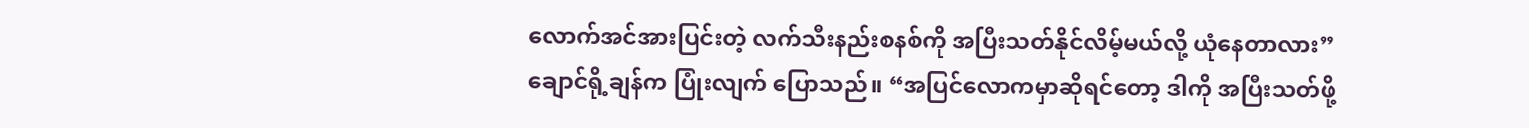လောက်အင်အားပြင်းတဲ့ လက်သီးနည်းစနစ်ကို အပြီးသတ်နိုင်လိမ့်မယ်လို့ ယုံနေတာလား”
ချောင်ရို့ချန်က ပြုံးလျက် ပြောသည်။ “အပြင်လောကမှာဆိုရင်တော့ ဒါကို အပြီးသတ်ဖို့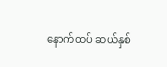နောက်ထပ် ဆယ်နှစ်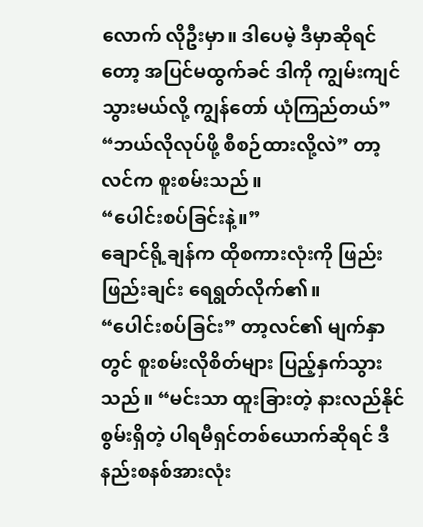လောက် လိုဦးမှာ။ ဒါပေမဲ့ ဒီမှာဆိုရင်တော့ အပြင်မထွက်ခင် ဒါကို ကျွမ်းကျင်သွားမယ်လို့ ကျွန်တော် ယုံကြည်တယ်”
“ဘယ်လိုလုပ်ဖို့ စီစဉ်ထားလို့လဲ” တာ့လင်က စူးစမ်းသည်။
“ပေါင်းစပ်ခြင်းနဲ့။”
ချောင်ရို့ချန်က ထိုစကားလုံးကို ဖြည်းဖြည်းချင်း ရေရွတ်လိုက်၏။
“ပေါင်းစပ်ခြင်း” တာ့လင်၏ မျက်နှာတွင် စူးစမ်းလိုစိတ်များ ပြည့်နှက်သွားသည်။ “မင်းသာ ထူးခြားတဲ့ နားလည်နိုင်စွမ်းရှိတဲ့ ပါရမီရှင်တစ်ယောက်ဆိုရင် ဒီနည်းစနစ်အားလုံး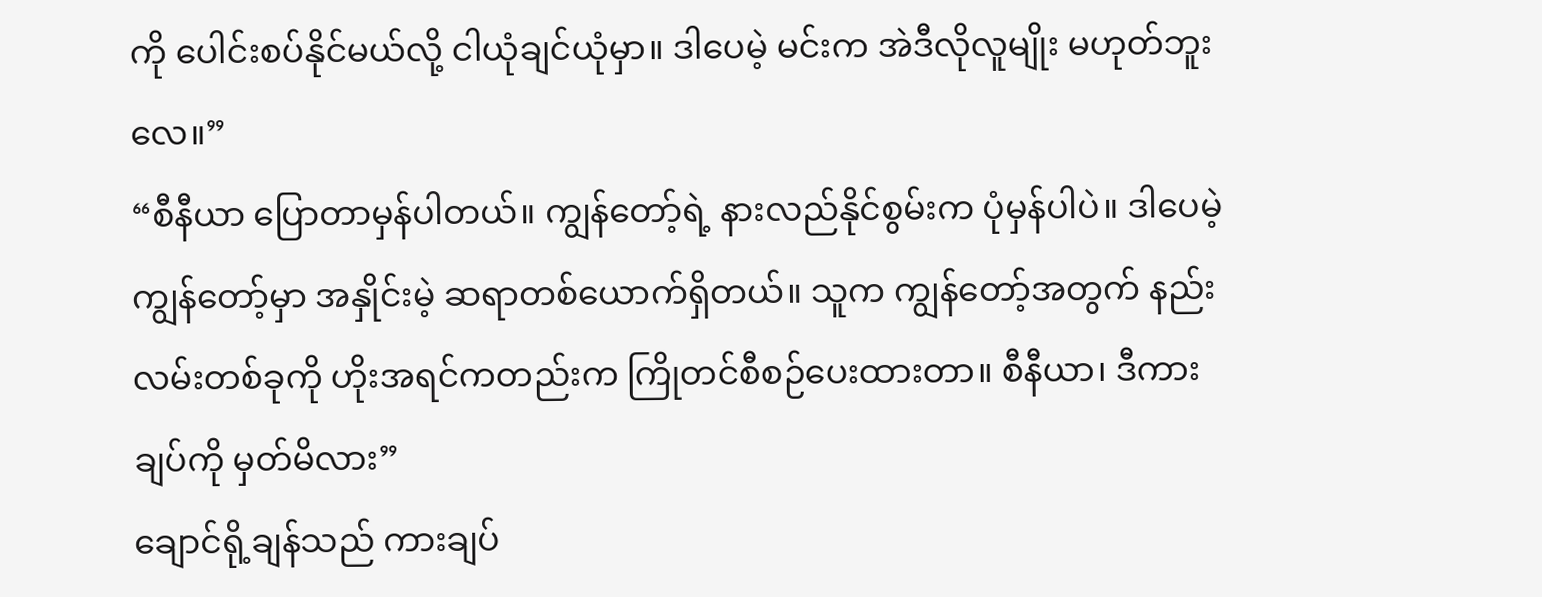ကို ပေါင်းစပ်နိုင်မယ်လို့ ငါယုံချင်ယုံမှာ။ ဒါပေမဲ့ မင်းက အဲဒီလိုလူမျိုး မဟုတ်ဘူးလေ။”
“စီနီယာ ပြောတာမှန်ပါတယ်။ ကျွန်တော့်ရဲ့ နားလည်နိုင်စွမ်းက ပုံမှန်ပါပဲ။ ဒါပေမဲ့ ကျွန်တော့်မှာ အနှိုင်းမဲ့ ဆရာတစ်ယောက်ရှိတယ်။ သူက ကျွန်တော့်အတွက် နည်းလမ်းတစ်ခုကို ဟိုးအရင်ကတည်းက ကြိုတင်စီစဉ်ပေးထားတာ။ စီနီယာ၊ ဒီကားချပ်ကို မှတ်မိလား”
ချောင်ရို့ချန်သည် ကားချပ်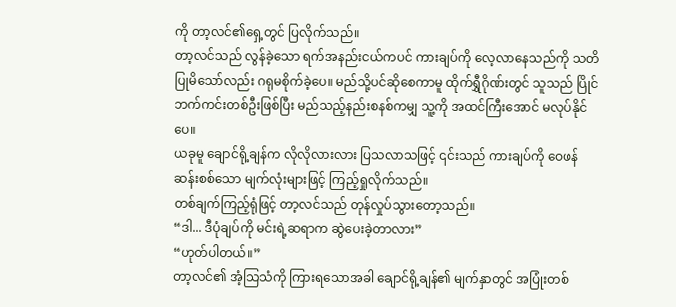ကို တာ့လင်၏ရှေ့တွင် ပြလိုက်သည်။
တာ့လင်သည် လွန်ခဲ့သော ရက်အနည်းငယ်ကပင် ကားချပ်ကို လေ့လာနေသည်ကို သတိပြုမိသော်လည်း ဂရုမစိုက်ခဲ့ပေ။ မည်သို့ပင်ဆိုစေကာမူ ထိုက်ရွှီဂိုဏ်းတွင် သူသည် ပြိုင်ဘက်ကင်းတစ်ဦးဖြစ်ပြီး မည်သည့်နည်းစနစ်ကမျှ သူ့ကို အထင်ကြီးအောင် မလုပ်နိုင်ပေ။
ယခုမူ ချောင်ရို့ချန်က လိုလိုလားလား ပြသလာသဖြင့် ၎င်းသည် ကားချပ်ကို ဝေဖန်ဆန်းစစ်သော မျက်လုံးများဖြင့် ကြည့်ရှုလိုက်သည်။
တစ်ချက်ကြည့်ရုံဖြင့် တာ့လင်သည် တုန်လှုပ်သွားတော့သည်။
“ဒါ... ဒီပုံချပ်ကို မင်းရဲ့ဆရာက ဆွဲပေးခဲ့တာလား”
“ဟုတ်ပါတယ်။”
တာ့လင်၏ အံ့သြသံကို ကြားရသောအခါ ချောင်ရို့ချန်၏ မျက်နှာတွင် အပြုံးတစ်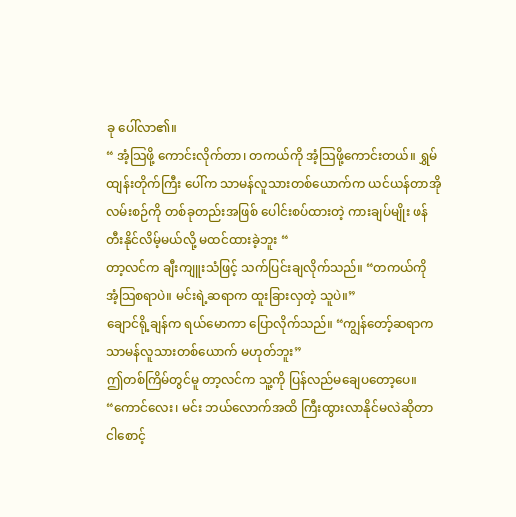ခု ပေါ်လာ၏။
“ အံ့သြဖို့ ကောင်းလိုက်တာ၊ တကယ်ကို အံ့သြဖို့ကောင်းတယ်။ ရွှမ်ထျန်းတိုက်ကြီး ပေါ်က သာမန်လူသားတစ်ယောက်က ယင်ယန်တာအိုလမ်းစဉ်ကို တစ်ခုတည်းအဖြစ် ပေါင်းစပ်ထားတဲ့ ကားချပ်မျိုး ဖန်တီးနိုင်လိမ့်မယ်လို့ မထင်ထားခဲ့ဘူး “
တာ့လင်က ချီးကျူးသံဖြင့် သက်ပြင်းချလိုက်သည်။ “တကယ်ကို အံ့သြစရာပဲ။ မင်းရဲ့ဆရာက ထူးခြားလှတဲ့ သူပဲ။”
ချောင်ရို့ချန်က ရယ်မောကာ ပြောလိုက်သည်။ “ကျွန်တော့်ဆရာက သာမန်လူသားတစ်ယောက် မဟုတ်ဘူး”
ဤတစ်ကြိမ်တွင်မူ တာ့လင်က သူ့ကို ပြန်လည်မချေပတော့ပေ။ “ကောင်လေး၊ မင်း ဘယ်လောက်အထိ ကြီးထွားလာနိုင်မလဲဆိုတာ ငါစောင့်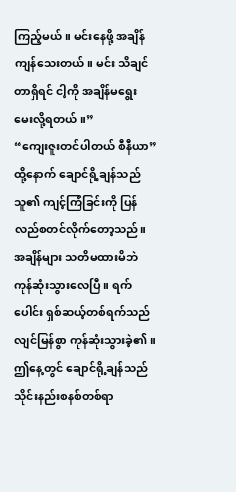ကြည့်မယ်။ မင်းနေဖို့ အချိန်ကျန်သေးတယ်။ မင်း သိချင်တာရှိရင် ငါ့ကို အချိန်မရွေး မေးလို့ရတယ်။”
“ကျေးဇူးတင်ပါတယ် စီနီယာ”
ထို့နောက် ချောင်ရို့ချန်သည် သူ၏ ကျင့်ကြံခြင်းကို ပြန်လည်စတင်လိုက်တော့သည်။
အချိန်များ သတိမထားမိဘဲ ကုန်ဆုံးသွားလေပြီ။ ရက်ပေါင်း ရှစ်ဆယ့်တစ်ရက်သည် လျင်မြန်စွာ ကုန်ဆုံးသွားခဲ့၏။
ဤနေ့တွင် ချောင်ရို့ချန်သည် သိုင်းနည်းစနစ်တစ်ရာ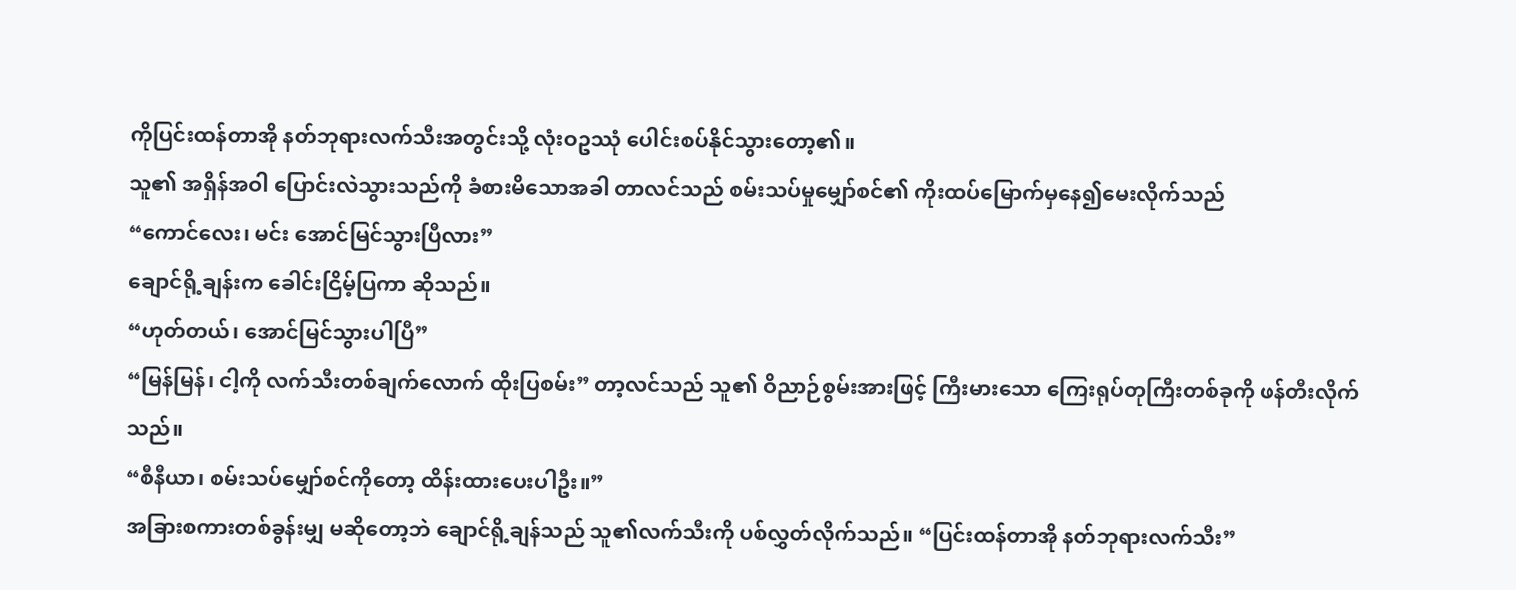ကိုပြင်းထန်တာအို နတ်ဘုရားလက်သီးအတွင်းသို့ လုံးဝဥဿုံ ပေါင်းစပ်နိုင်သွားတော့၏။
သူ၏ အရှိန်အဝါ ပြောင်းလဲသွားသည်ကို ခံစားမိသောအခါ တာလင်သည် စမ်းသပ်မှုမျှော်စင်၏ ကိုးထပ်မြောက်မှနေ၍မေးလိုက်သည်
“ကောင်လေး၊ မင်း အောင်မြင်သွားပြီလား”
ချောင်ရို့ချန်းက ခေါင်းငြိမ့်ပြကာ ဆိုသည်။
“ဟုတ်တယ်၊ အောင်မြင်သွားပါပြီ”
“မြန်မြန်၊ ငါ့ကို လက်သီးတစ်ချက်လောက် ထိုးပြစမ်း” တာ့လင်သည် သူ၏ ဝိညာဉ်စွမ်းအားဖြင့် ကြီးမားသော ကြေးရုပ်တုကြီးတစ်ခုကို ဖန်တီးလိုက်သည်။
“စီနီယာ၊ စမ်းသပ်မျှော်စင်ကိုတော့ ထိန်းထားပေးပါဦး။”
အခြားစကားတစ်ခွန်းမျှ မဆိုတော့ဘဲ ချောင်ရို့ချန်သည် သူ၏လက်သီးကို ပစ်လွှတ်လိုက်သည်။ “ပြင်းထန်တာအို နတ်ဘုရားလက်သီး”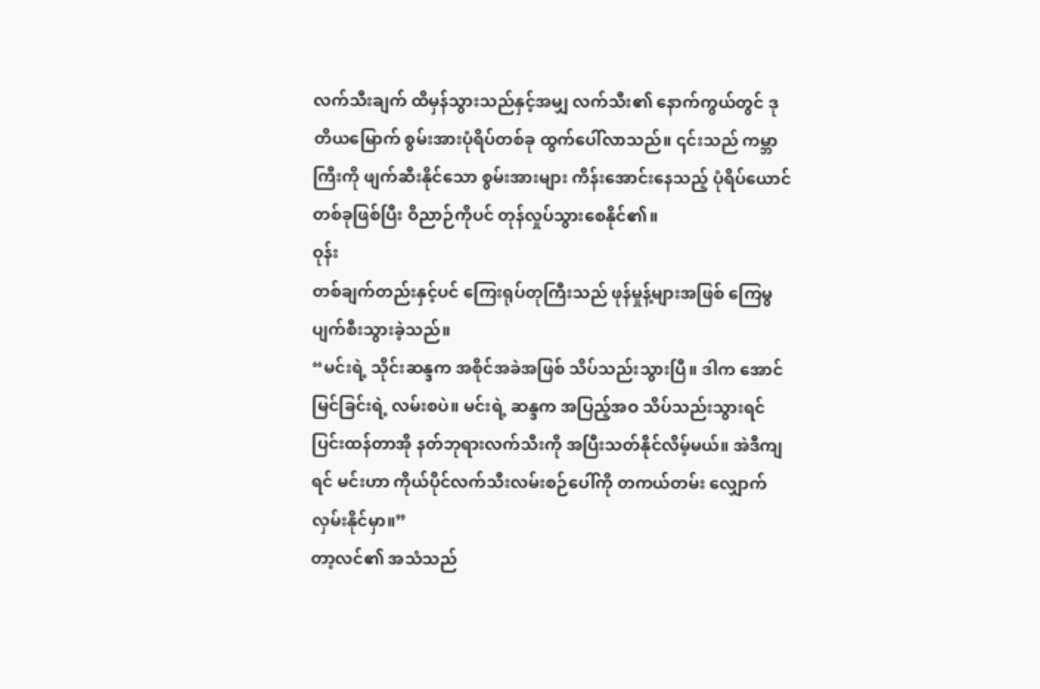လက်သီးချက် ထိမှန်သွားသည်နှင့်အမျှ လက်သီး၏ နောက်ကွယ်တွင် ဒုတိယမြောက် စွမ်းအားပုံရိပ်တစ်ခု ထွက်ပေါ်လာသည်။ ၎င်းသည် ကမ္ဘာကြီးကို ဖျက်ဆီးနိုင်သော စွမ်းအားများ ကိန်းအောင်းနေသည့် ပုံရိပ်ယောင်တစ်ခုဖြစ်ပြီး ဝိညာဉ်ကိုပင် တုန်လှုပ်သွားစေနိုင်၏။
ဝုန်း
တစ်ချက်တည်းနှင့်ပင် ကြေးရုပ်တုကြီးသည် ဖုန်မှုန့်များအဖြစ် ကြေမွပျက်စီးသွားခဲ့သည်။
“မင်းရဲ့ သိုင်းဆန္ဒက အစိုင်အခဲအဖြစ် သိပ်သည်းသွားပြီ။ ဒါက အောင်မြင်ခြင်းရဲ့ လမ်းစပဲ။ မင်းရဲ့ ဆန္ဒက အပြည့်အဝ သိပ်သည်းသွားရင် ပြင်းထန်တာအို နတ်ဘုရားလက်သီးကို အပြီးသတ်နိုင်လိမ့်မယ်။ အဲဒီကျရင် မင်းဟာ ကိုယ်ပိုင်လက်သီးလမ်းစဉ်ပေါ်ကို တကယ်တမ်း လျှောက်လှမ်းနိုင်မှာ။”
တာ့လင်၏ အသံသည်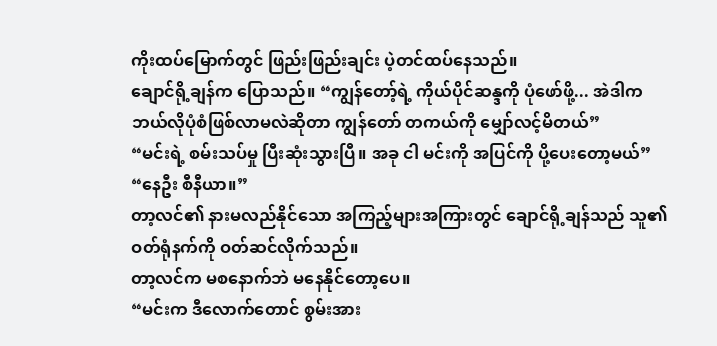ကိုးထပ်မြောက်တွင် ဖြည်းဖြည်းချင်း ပဲ့တင်ထပ်နေသည်။
ချောင်ရို့ချန်က ပြောသည်။ “ကျွန်တော့်ရဲ့ ကိုယ်ပိုင်ဆန္ဒကို ပုံဖော်ဖို့... အဲဒါက ဘယ်လိုပုံစံဖြစ်လာမလဲဆိုတာ ကျွန်တော် တကယ်ကို မျှော်လင့်မိတယ်”
“မင်းရဲ့ စမ်းသပ်မှု ပြီးဆုံးသွားပြီ။ အခု ငါ မင်းကို အပြင်ကို ပို့ပေးတော့မယ်”
“နေဦး စီနီယာ။”
တာ့လင်၏ နားမလည်နိုင်သော အကြည့်များအကြားတွင် ချောင်ရို့ချန်သည် သူ၏ ဝတ်ရုံနက်ကို ဝတ်ဆင်လိုက်သည်။
တာ့လင်က မစနောက်ဘဲ မနေနိုင်တော့ပေ။
“မင်းက ဒီလောက်တောင် စွမ်းအား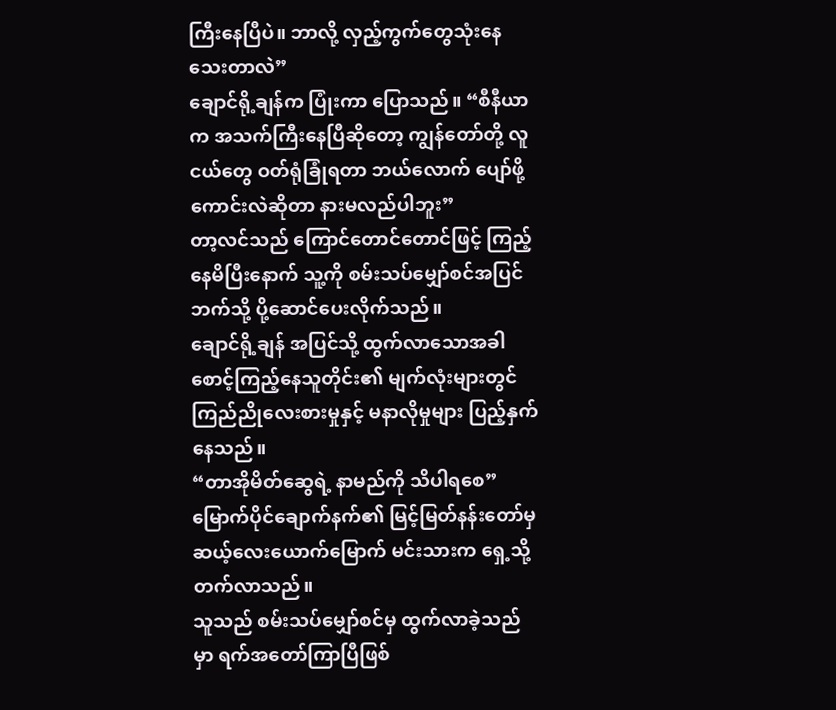ကြီးနေပြီပဲ။ ဘာလို့ လှည့်ကွက်တွေသုံးနေသေးတာလဲ”
ချောင်ရို့ချန်က ပြုံးကာ ပြောသည်။ “စီနီယာက အသက်ကြီးနေပြီဆိုတော့ ကျွန်တော်တို့ လူငယ်တွေ ဝတ်ရုံခြုံရတာ ဘယ်လောက် ပျော်ဖို့ကောင်းလဲဆိုတာ နားမလည်ပါဘူး”
တာ့လင်သည် ကြောင်တောင်တောင်ဖြင့် ကြည့်နေမိပြီးနောက် သူ့ကို စမ်းသပ်မျှော်စင်အပြင်ဘက်သို့ ပို့ဆောင်ပေးလိုက်သည်။
ချောင်ရို့ချန် အပြင်သို့ ထွက်လာသောအခါ စောင့်ကြည့်နေသူတိုင်း၏ မျက်လုံးများတွင် ကြည်ညိုလေးစားမှုနှင့် မနာလိုမှုများ ပြည့်နှက်နေသည်။
“တာအိုမိတ်ဆွေရဲ့ နာမည်ကို သိပါရစေ” မြောက်ပိုင်ချောက်နက်၏ မြင့်မြတ်နန်းတော်မှ ဆယ့်လေးယောက်မြောက် မင်းသားက ရှေ့သို့ တက်လာသည်။
သူသည် စမ်းသပ်မျှော်စင်မှ ထွက်လာခဲ့သည်မှာ ရက်အတော်ကြာပြီဖြစ်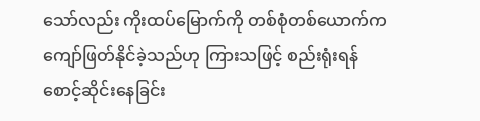သော်လည်း ကိုးထပ်မြောက်ကို တစ်စုံတစ်ယောက်က ကျော်ဖြတ်နိုင်ခဲ့သည်ဟု ကြားသဖြင့် စည်းရုံးရန် စောင့်ဆိုင်းနေခြင်း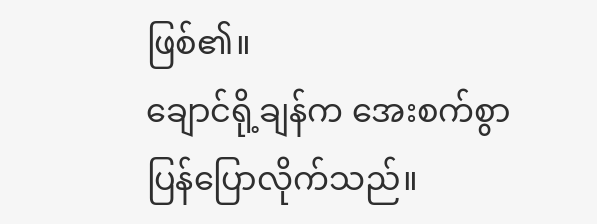ဖြစ်၏။
ချောင်ရို့ချန်က အေးစက်စွာ ပြန်ပြောလိုက်သည်။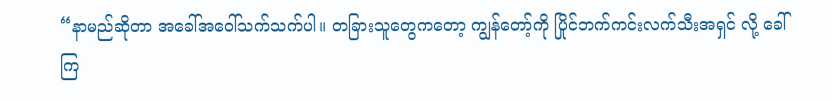“နာမည်ဆိုတာ အခေါ်အဝေါ်သက်သက်ပါ။ တခြားသူတွေကတော့ ကျွန်တော့်ကို ပြိုင်ဘက်ကင်းလက်သီးအရှင် လို့ ခေါ်ကြ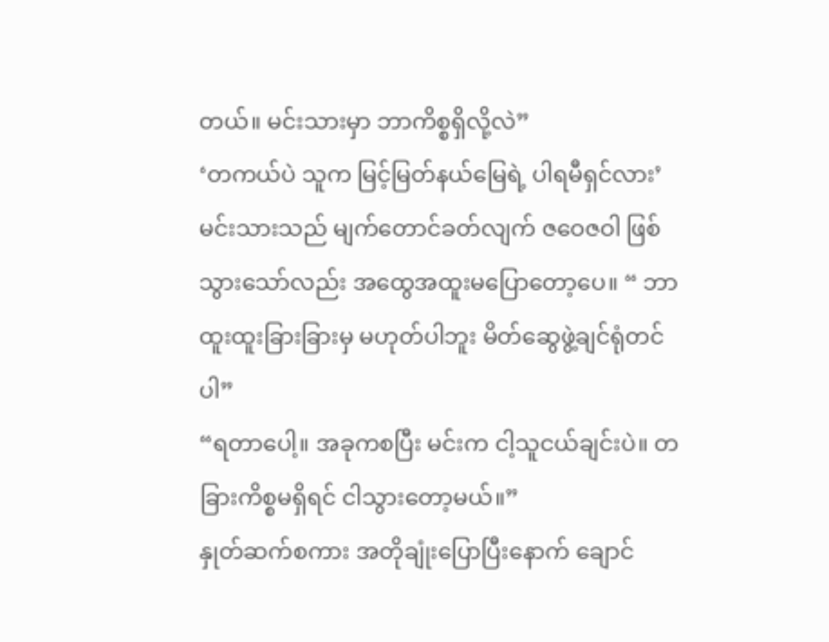တယ်။ မင်းသားမှာ ဘာကိစ္စရှိလို့လဲ”
‘တကယ်ပဲ သူက မြင့်မြတ်နယ်မြေရဲ့ ပါရမီရှင်လား’
မင်းသားသည် မျက်တောင်ခတ်လျက် ဇဝေဇဝါ ဖြစ်သွားသော်လည်း အထွေအထူးမပြောတော့ပေ။ “ ဘာထူးထူးခြားခြားမှ မဟုတ်ပါဘူး မိတ်ဆွေဖွဲ့ချင်ရုံတင်ပါ”
“ရတာပေါ့။ အခုကစပြီး မင်းက ငါ့သူငယ်ချင်းပဲ။ တခြားကိစ္စမရှိရင် ငါသွားတော့မယ်။”
နှုတ်ဆက်စကား အတိုချုံးပြောပြီးနောက် ချောင်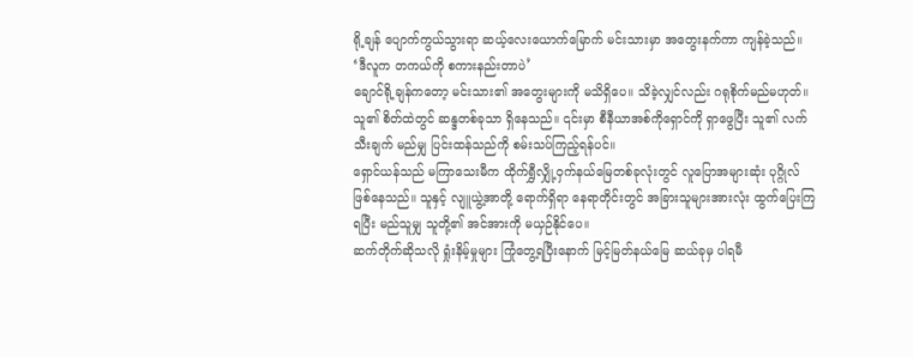ရို့ချန် ပျောက်ကွယ်သွားရာ ဆယ့်လေးယောက်မြောက် မင်းသားမှာ အတွေးနက်ကာ ကျန်ခဲ့သည်။ ‘ဒီလူက တကယ်ကို စကားနည်းတာပဲ’
ချောင်ရို့ချန်ကတော့ မင်းသား၏ အတွေးများကို မသိရှိပေ။ သိခဲ့လျှင်လည်း ဂရုစိုက်မည်မဟုတ်။ သူ၏ စိတ်ထဲတွင် ဆန္ဒတစ်ခုသာ ရှိနေသည်။ ၎င်းမှာ စီနီယာအစ်ကိုရှောင်ကို ရှာဖွေပြီး သူ၏ လက်သီးချက် မည်မျှ ပြင်းထန်သည်ကို စမ်းသပ်ကြည့်ရန်ပင်။
ရှောင်ယန်သည် မကြာသေးမီက ထိုက်ရွှီလျှို့ဝှက်နယ်မြေတစ်ခုလုံးတွင် လူပြောအများဆုံး ပုဂ္ဂိုလ်ဖြစ်နေသည်။ သူနှင့် လျူယွဲ့အာတို့ ရောက်ရှိရာ နေရာတိုင်းတွင် အခြားသူများအားလုံး ထွက်ပြေးကြရပြီး မည်သူမျှ သူတို့၏ အင်အားကို မယှဉ်နိုင်ပေ။
ဆက်တိုက်ဆိုသလို ရှုံးနိမ့်မှုများ ကြုံတွေ့ရပြီးနောက် မြင့်မြတ်နယ်မြေ ဆယ်ခုမှ ပါရမီ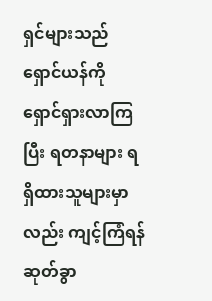ရှင်များသည် ရှောင်ယန်ကို ရှောင်ရှားလာကြပြီး ရတနာများ ရရှိထားသူများမှာလည်း ကျင့်ကြံရန် ဆုတ်ခွာ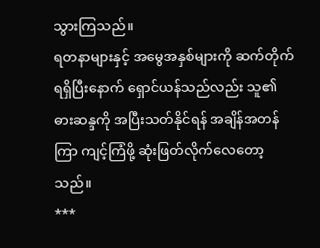သွားကြသည်။
ရတနာများနှင့် အမွေအနှစ်များကို ဆက်တိုက် ရရှိပြီးနောက် ရှောင်ယန်သည်လည်း သူ၏ ဓားဆန္ဒကို အပြီးသတ်နိုင်ရန် အချိန်အတန်ကြာ ကျင့်ကြံဖို့ ဆုံးဖြတ်လိုက်လေတော့သည်။
***